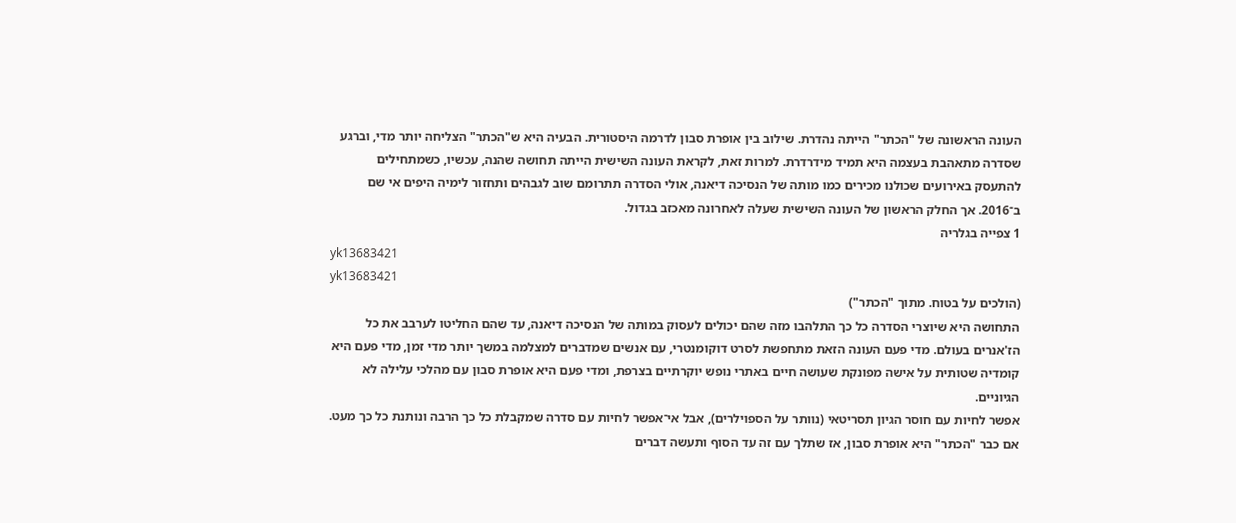העונה הראשונה של "הכתר" הייתה נהדרת. שילוב בין אופרת סבון לדרמה היסטורית. הבעיה היא ש"הכתר" הצליחה יותר מדי, וברגע שסדרה מתאהבת בעצמה היא תמיד מידרדרת. למרות זאת, לקראת העונה השישית הייתה תחושה שהנה, עכשיו, כשמתחילים להתעסק באירועים שכולנו מכירים כמו מותה של הנסיכה דיאנה, אולי הסדרה תתרומם שוב לגבהים ותחזור לימיה היפים אי שם ב־2016. אך החלק הראשון של העונה השישית שעלה לאחרונה מאכזב בגדול.
1 צפייה בגלריה
yk13683421
yk13683421
(הולכים על בטוח. מתוך "הכתר")
התחושה היא שיוצרי הסדרה כל כך התלהבו מזה שהם יכולים לעסוק במותה של הנסיכה דיאנה, עד שהם החליטו לערבב את כל הז'אנרים בעולם. מדי פעם העונה הזאת מתחפשת לסרט דוקומנטרי, עם אנשים שמדברים למצלמה במשך יותר מדי זמן, מדי פעם היא קומדיה שטותית על אישה מפונקת שעושה חיים באתרי נופש יוקרתיים בצרפת, ומדי פעם היא אופרת סבון עם מהלכי עלילה לא הגיוניים.
אפשר לחיות עם חוסר הגיון תסריטאי (נוותר על הספוילרים), אבל אי־אפשר לחיות עם סדרה שמקבלת כל כך הרבה ונותנת כל כך מעט. אם כבר "הכתר" היא אופרת סבון, אז שתלך עם זה עד הסוף ותעשה דברים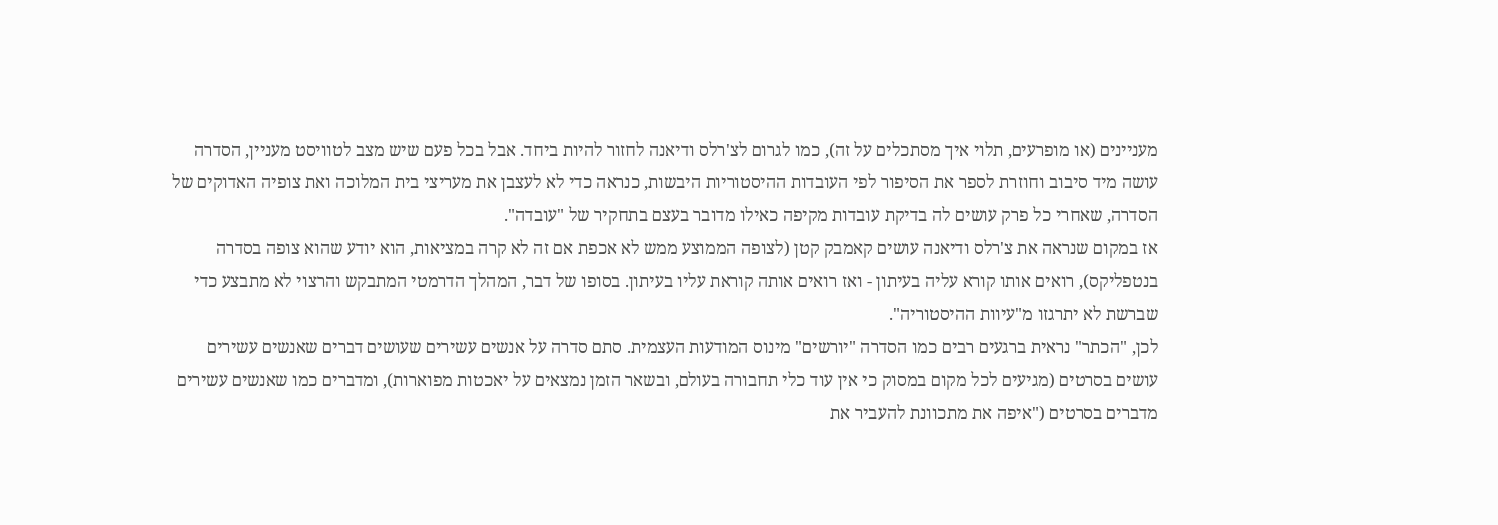מעניינים (או מופרעים, תלוי איך מסתכלים על זה), כמו לגרום לצ'רלס ודיאנה לחזור להיות ביחד. אבל בכל פעם שיש מצב לטוויסט מעניין, הסדרה עושה מיד סיבוב וחוזרת לספר את הסיפור לפי העובדות ההיסטוריות היבשות, כנראה כדי לא לעצבן את מעריצי בית המלוכה ואת צופיה האדוקים של הסדרה, שאחרי כל פרק עושים לה בדיקת עובדות מקיפה כאילו מדובר בעצם בתחקיר של "עובדה".
אז במקום שנראה את צ'רלס ודיאנה עושים קאמבק קטן (לצופה הממוצע ממש לא אכפת אם זה לא קרה במציאות, הוא יודע שהוא צופה בסדרה בנטפליקס), רואים אותו קורא עליה בעיתון - ואז רואים אותה קוראת עליו בעיתון. בסופו של דבר, המהלך הדרמטי המתבקש והרצוי לא מתבצע כדי שברשת לא יתרגזו מ"עיוות ההיסטוריה".
לכן, "הכתר" נראית ברגעים רבים כמו הסדרה "יורשים" מינוס המודעות העצמית. סתם סדרה על אנשים עשירים שעושים דברים שאנשים עשירים עושים בסרטים (מגיעים לכל מקום במסוק כי אין עוד כלי תחבורה בעולם, ובשאר הזמן נמצאים על יאכטות מפוארות), ומדברים כמו שאנשים עשירים מדברים בסרטים ("איפה את מתכוונת להעביר את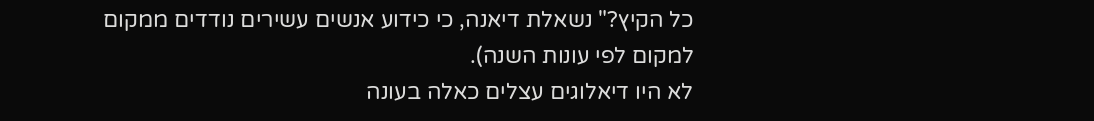כל הקיץ?" נשאלת דיאנה, כי כידוע אנשים עשירים נודדים ממקום למקום לפי עונות השנה).
לא היו דיאלוגים עצלים כאלה בעונה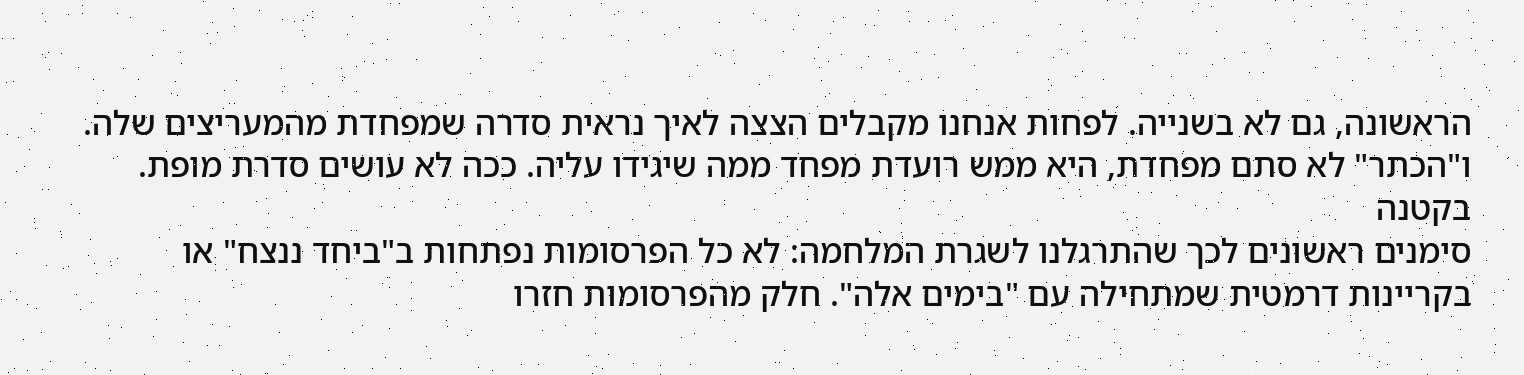הראשונה, גם לא בשנייה. לפחות אנחנו מקבלים הצצה לאיך נראית סדרה שמפחדת מהמעריצים שלה. ו"הכתר" לא סתם מפחדת, היא ממש רועדת מפחד ממה שיגידו עליה. ככה לא עושים סדרת מופת.
בקטנה
סימנים ראשונים לכך שהתרגלנו לשגרת המלחמה: לא כל הפרסומות נפתחות ב"ביחד ננצח" או בקריינות דרמטית שמתחילה עם "בימים אלה". חלק מהפרסומות חזרו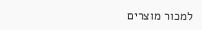למכור מוצרים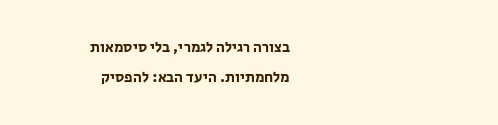בצורה רגילה לגמרי, בלי סיסמאות מלחמתיות. היעד הבא: להפסיק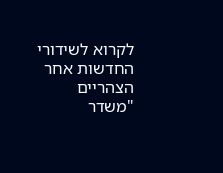לקרוא לשידורי החדשות אחר הצהריים "משדר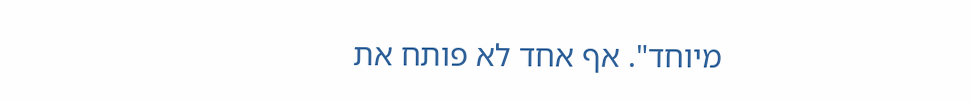מיוחד". אף אחד לא פותח את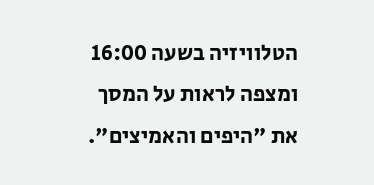הטלוויזיה בשעה 16:00 ומצפה לראות על המסך את "היפים והאמיצים".